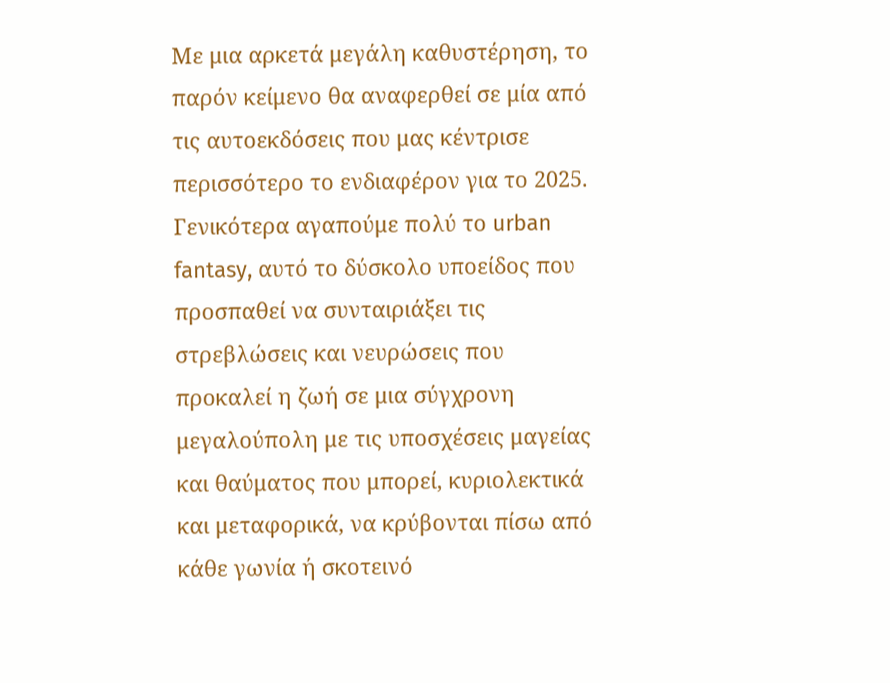Mε μια αρκετά μεγάλη καθυστέρηση, το παρόν κείμενο θα αναφερθεί σε μία από τις αυτοεκδόσεις που μας κέντρισε περισσότερο το ενδιαφέρον για το 2025.
Γενικότερα αγαπούμε πολύ το urban fantasy, αυτό το δύσκολο υποείδος που προσπαθεί να συνταιριάξει τις στρεβλώσεις και νευρώσεις που προκαλεί η ζωή σε μια σύγχρονη μεγαλούπολη με τις υποσχέσεις μαγείας και θαύματος που μπορεί, κυριολεκτικά και μεταφορικά, να κρύβονται πίσω από κάθε γωνία ή σκοτεινό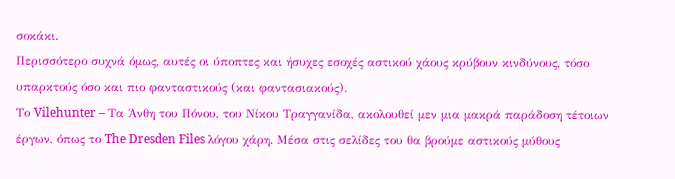σοκάκι.
Περισσότερο συχνά όμως, αυτές οι ύποπτες και ήσυχες εσοχές αστικού χάους κρύβουν κινδύνους, τόσο υπαρκτούς όσο και πιο φανταστικούς (και φαντασιακούς).
Το Vilehunter – Tα Άνθη του Πόνου, του Νίκου Τραγγανίδα, ακολουθεί μεν μια μακρά παράδοση τέτοιων έργων, όπως το The Dresden Files λόγου χάρη. Μέσα στις σελίδες του θα βρούμε αστικούς μύθους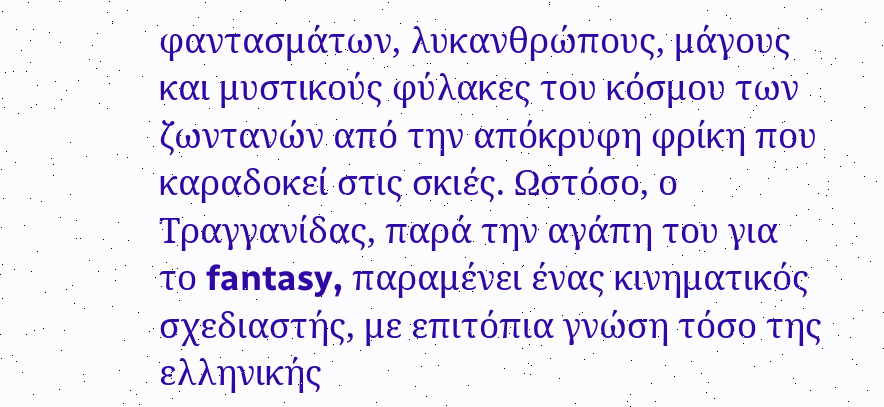φαντασμάτων, λυκανθρώπους, μάγους και μυστικούς φύλακες του κόσμου των ζωντανών από την απόκρυφη φρίκη που καραδοκεί στις σκιές. Ωστόσο, ο Τραγγανίδας, παρά την αγάπη του για το fantasy, παραμένει ένας κινηματικός σχεδιαστής, με επιτόπια γνώση τόσο της ελληνικής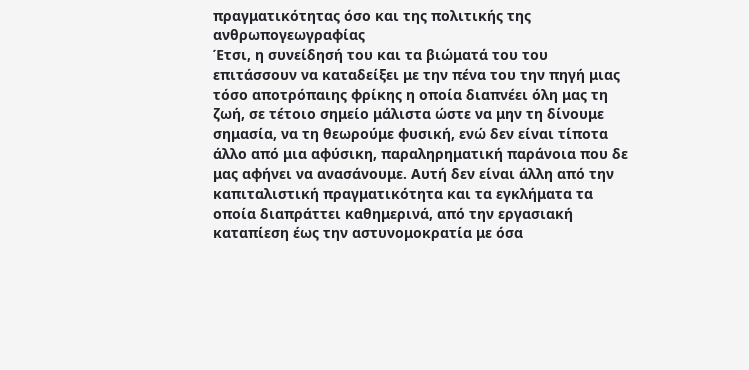πραγματικότητας όσο και της πολιτικής της ανθρωπογεωγραφίας
Έτσι, η συνείδησή του και τα βιώματά του του επιτάσσουν να καταδείξει με την πένα του την πηγή μιας τόσο αποτρόπαιης φρίκης η οποία διαπνέει όλη μας τη ζωή, σε τέτοιο σημείο μάλιστα ώστε να μην τη δίνουμε σημασία, να τη θεωρούμε φυσική, ενώ δεν είναι τίποτα άλλο από μια αφύσικη, παραληρηματική παράνοια που δε μας αφήνει να ανασάνουμε. Αυτή δεν είναι άλλη από την καπιταλιστική πραγματικότητα και τα εγκλήματα τα οποία διαπράττει καθημερινά, από την εργασιακή καταπίεση έως την αστυνομοκρατία με όσα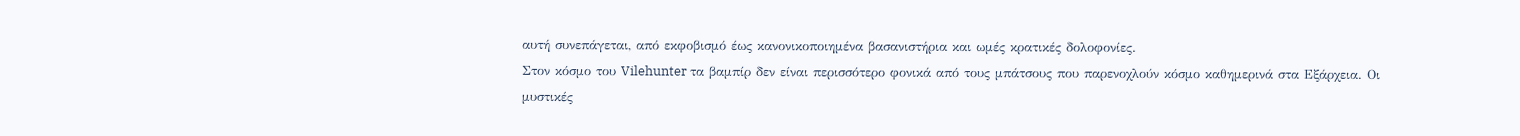αυτή συνεπάγεται, από εκφοβισμό έως κανονικοποιημένα βασανιστήρια και ωμές κρατικές δολοφονίες.
Στον κόσμο του Vilehunter τα βαμπίρ δεν είναι περισσότερο φονικά από τους μπάτσους που παρενοχλούν κόσμο καθημερινά στα Εξάρχεια. Οι μυστικές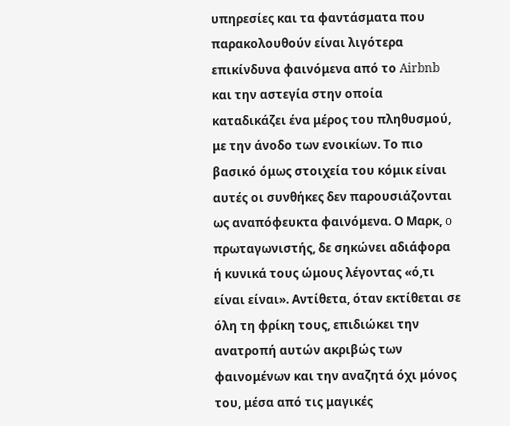υπηρεσίες και τα φαντάσματα που παρακολουθούν είναι λιγότερα επικίνδυνα φαινόμενα από το Airbnb και την αστεγία στην οποία καταδικάζει ένα μέρος του πληθυσμού, με την άνοδο των ενοικίων. Το πιο βασικό όμως στοιχεία του κόμικ είναι αυτές οι συνθήκες δεν παρουσιάζονται ως αναπόφευκτα φαινόμενα. Ο Μαρκ, o πρωταγωνιστής, δε σηκώνει αδιάφορα ή κυνικά τους ώμους λέγοντας «ό,τι είναι είναι». Αντίθετα, όταν εκτίθεται σε όλη τη φρίκη τους, επιδιώκει την ανατροπή αυτών ακριβώς των φαινομένων και την αναζητά όχι μόνος του, μέσα από τις μαγικές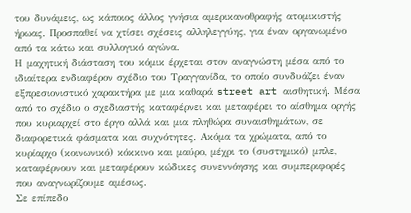του δυνάμεις, ως κάποιος άλλος γνήσια αμερικανοθραφής ατομικιστής ήρωας. Προσπαθεί να χτίσει σχέσεις αλληλεγγύης, για έναν οργανωμένο από τα κάτω και συλλογικό αγώνα.
Η μαχητική διάσταση του κόμικ έρχεται στον αναγνώστη μέσα από το ιδιαίτερα ενδιαφέρον σχέδιο του Τραγγανίδα, το οποίο συνδυάζει έναν εξπρεσιονιστικό χαρακτήρα με μια καθαρά street art αισθητική. Μέσα από το σχέδιο ο σχεδιαστής καταφέρνει και μεταφέρει το αίσθημα οργής που κυριαρχεί στο έργο αλλά και μια πληθώρα συναισθημάτων, σε διαφορετικά φάσματα και συχνότητες. Ακόμα τα χρώματα, από το κυρίαρχο (κοινωνικό) κόκκινο και μαύρο, μέχρι το (συστημικό) μπλε, καταφέρνουν και μεταφέρουν κώδικες συνεννόησης και συμπεριφορές που αναγνωρίζουμε αμέσως.
Σε επίπεδο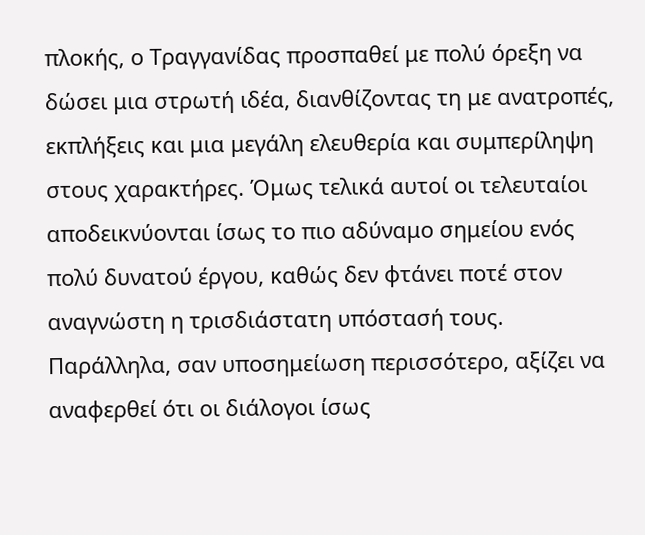πλοκής, ο Τραγγανίδας προσπαθεί με πολύ όρεξη να δώσει μια στρωτή ιδέα, διανθίζοντας τη με ανατροπές, εκπλήξεις και μια μεγάλη ελευθερία και συμπερίληψη στους χαρακτήρες. Όμως τελικά αυτοί οι τελευταίοι αποδεικνύονται ίσως το πιο αδύναμο σημείου ενός πολύ δυνατού έργου, καθώς δεν φτάνει ποτέ στον αναγνώστη η τρισδιάστατη υπόστασή τους. Παράλληλα, σαν υποσημείωση περισσότερο, αξίζει να αναφερθεί ότι οι διάλογοι ίσως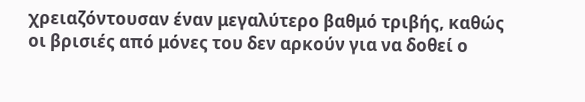χρειαζόντουσαν έναν μεγαλύτερο βαθμό τριβής, καθώς οι βρισιές από μόνες του δεν αρκούν για να δοθεί ο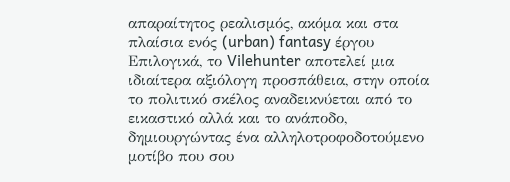απαραίτητος ρεαλισμός, ακόμα και στα πλαίσια ενός (urban) fantasy έργου
Επιλογικά, το Vilehunter αποτελεί μια ιδιαίτερα αξιόλογη προσπάθεια, στην οποία το πολιτικό σκέλος αναδεικνύεται από το εικαστικό αλλά και το ανάποδο, δημιουργώντας ένα αλληλοτροφοδοτούμενο μοτίβο που σου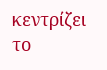κεντρίζει το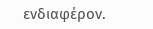ενδιαφέρον.